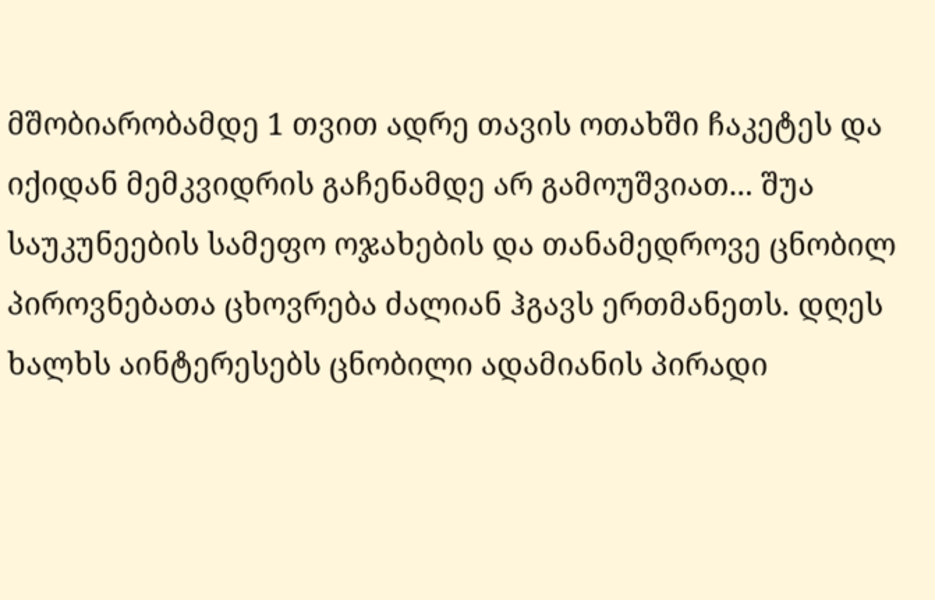მშობიარობამდე 1 თვით ადრე თავის ოთახში ჩაკეტეს და იქიდან მემკვიდრის გაჩენამდე არ გამოუშვიათ... შუა საუკუნეების სამეფო ოჯახების და თანამედროვე ცნობილ პიროვნებათა ცხოვრება ძალიან ჰგავს ერთმანეთს. დღეს ხალხს აინტერესებს ცნობილი ადამიანის პირადი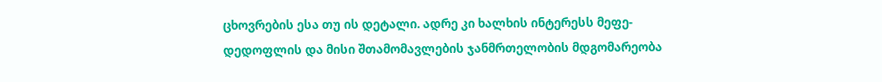ცხოვრების ესა თუ ის დეტალი. ადრე კი ხალხის ინტერესს მეფე-დედოფლის და მისი შთამომავლების ჯანმრთელობის მდგომარეობა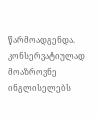წარმოადგენდა.
კონსერვატიულად მოაზროვნე ინგლისელებს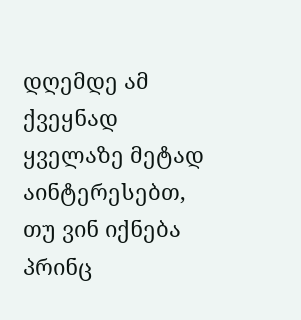დღემდე ამ ქვეყნად ყველაზე მეტად აინტერესებთ, თუ ვინ იქნება პრინც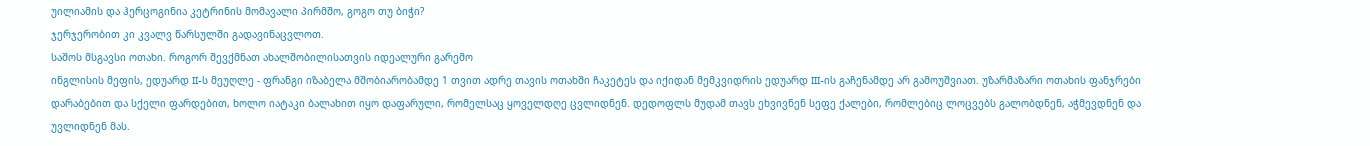უილიამის და ჰერცოგინია კეტრინის მომავალი პირმშო, გოგო თუ ბიჭი?
ჯერჯერობით კი კვალვ წარსულში გადავინაცვლოთ.
საშოს მსგავსი ოთახი. როგორ შევქმნათ ახალშობილისათვის იდეალური გარემო
ინგლისის მეფის, ედუარდ II-ს მეუღლე - ფრანგი იზაბელა მშობიარობამდე 1 თვით ადრე თავის ოთახში ჩაკეტეს და იქიდან მემკვიდრის ედუარდ III-ის გაჩენამდე არ გამოუშვიათ. უზარმაზარი ოთახის ფანჯრები დარაბებით და სქელი ფარდებით, ხოლო იატაკი ბალახით იყო დაფარული, რომელსაც ყოველდღე ცვლიდნენ. დედოფლს მუდამ თავს ეხვივნენ სეფე ქალები, რომლებიც ლოცვებს გალობდნენ, აჭმევდნენ და უვლიდნენ მას.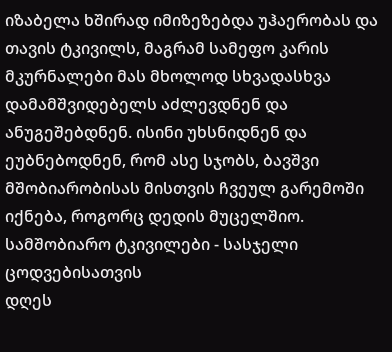იზაბელა ხშირად იმიზეზებდა უჰაერობას და თავის ტკივილს, მაგრამ სამეფო კარის მკურნალები მას მხოლოდ სხვადასხვა დამამშვიდებელს აძლევდნენ და ანუგეშებდნენ. ისინი უხსნიდნენ და ეუბნებოდნენ, რომ ასე სჯობს, ბავშვი მშობიარობისას მისთვის ჩვეულ გარემოში იქნება, როგორც დედის მუცელშიო.
სამშობიარო ტკივილები - სასჯელი ცოდვებისათვის
დღეს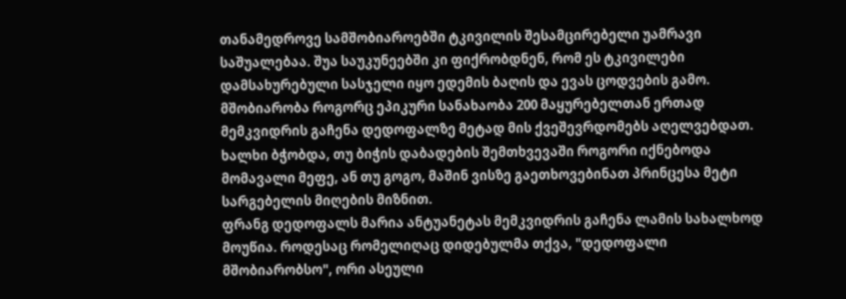თანამედროვე სამშობიაროებში ტკივილის შესამცირებელი უამრავი საშუალებაა. შუა საუკუნეებში კი ფიქრობდნენ, რომ ეს ტკივილები დამსახურებული სასჯელი იყო ედემის ბაღის და ევას ცოდვების გამო.
მშობიარობა როგორც ეპიკური სანახაობა 200 მაყურებელთან ერთად
მემკვიდრის გაჩენა დედოფალზე მეტად მის ქვეშევრდომებს აღელვებდათ. ხალხი ბჭობდა, თუ ბიჭის დაბადების შემთხვევაში როგორი იქნებოდა მომავალი მეფე, ან თუ გოგო, მაშინ ვისზე გაეთხოვებინათ პრინცესა მეტი სარგებელის მიღების მიზნით.
ფრანგ დედოფალს მარია ანტუანეტას მემკვიდრის გაჩენა ლამის სახალხოდ მოუწია. როდესაც რომელიღაც დიდებულმა თქვა, "დედოფალი მშობიარობსო", ორი ასეული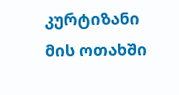კურტიზანი მის ოთახში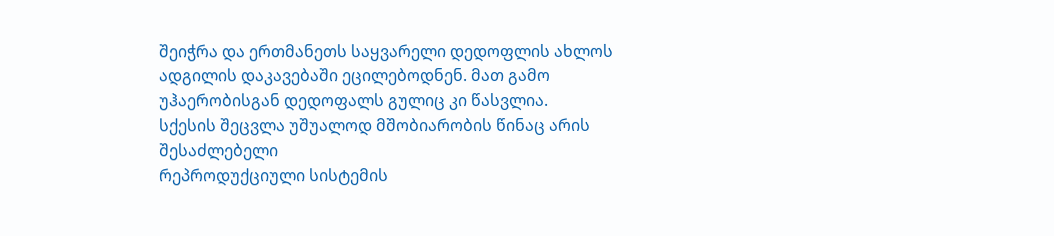შეიჭრა და ერთმანეთს საყვარელი დედოფლის ახლოს ადგილის დაკავებაში ეცილებოდნენ. მათ გამო უჰაერობისგან დედოფალს გულიც კი წასვლია.
სქესის შეცვლა უშუალოდ მშობიარობის წინაც არის შესაძლებელი
რეპროდუქციული სისტემის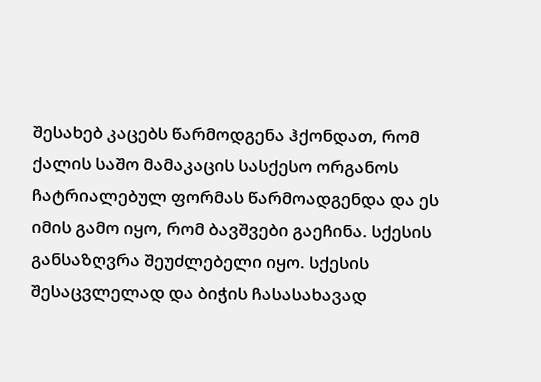შესახებ კაცებს წარმოდგენა ჰქონდათ, რომ ქალის საშო მამაკაცის სასქესო ორგანოს ჩატრიალებულ ფორმას წარმოადგენდა და ეს იმის გამო იყო, რომ ბავშვები გაეჩინა. სქესის განსაზღვრა შეუძლებელი იყო. სქესის შესაცვლელად და ბიჭის ჩასასახავად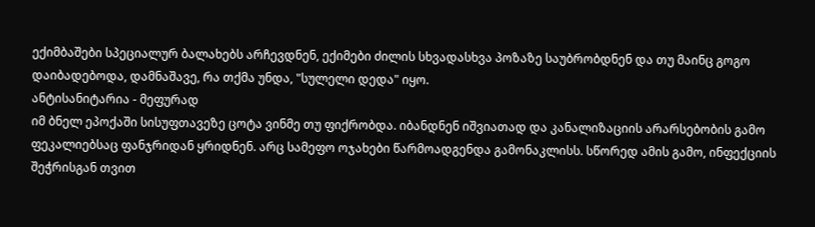ექიმბაშები სპეციალურ ბალახებს არჩევდნენ, ექიმები ძილის სხვადასხვა პოზაზე საუბრობდნენ და თუ მაინც გოგო დაიბადებოდა, დამნაშავე, რა თქმა უნდა, "სულელი დედა" იყო.
ანტისანიტარია - მეფურად
იმ ბნელ ეპოქაში სისუფთავეზე ცოტა ვინმე თუ ფიქრობდა. იბანდნენ იშვიათად და კანალიზაციის არარსებობის გამო ფეკალიებსაც ფანჯრიდან ყრიდნენ. არც სამეფო ოჯახები წარმოადგენდა გამონაკლისს. სწორედ ამის გამო, ინფექციის შეჭრისგან თვით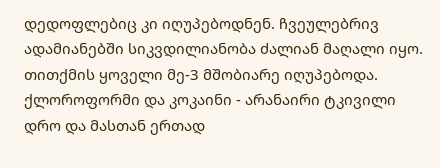დედოფლებიც კი იღუპებოდნენ. ჩვეულებრივ ადამიანებში სიკვდილიანობა ძალიან მაღალი იყო. თითქმის ყოველი მე-3 მშობიარე იღუპებოდა.
ქლოროფორმი და კოკაინი - არანაირი ტკივილი
დრო და მასთან ერთად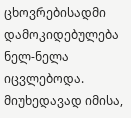ცხოვრებისადმი დამოკიდებულება ნელ-ნელა იცვლებოდა. მიუხედავად იმისა,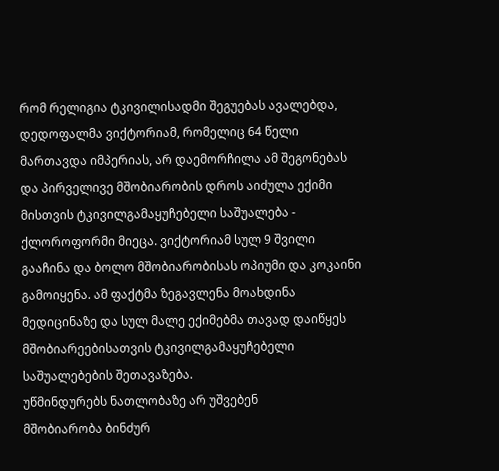რომ რელიგია ტკივილისადმი შეგუებას ავალებდა, დედოფალმა ვიქტორიამ, რომელიც 64 წელი მართავდა იმპერიას, არ დაემორჩილა ამ შეგონებას და პირველივე მშობიარობის დროს აიძულა ექიმი მისთვის ტკივილგამაყუჩებელი საშუალება - ქლოროფორმი მიეცა. ვიქტორიამ სულ 9 შვილი გააჩინა და ბოლო მშობიარობისას ოპიუმი და კოკაინი გამოიყენა. ამ ფაქტმა ზეგავლენა მოახდინა მედიცინაზე და სულ მალე ექიმებმა თავად დაიწყეს მშობიარეებისათვის ტკივილგამაყუჩებელი საშუალებების შეთავაზება.
უწმინდურებს ნათლობაზე არ უშვებენ
მშობიარობა ბინძურ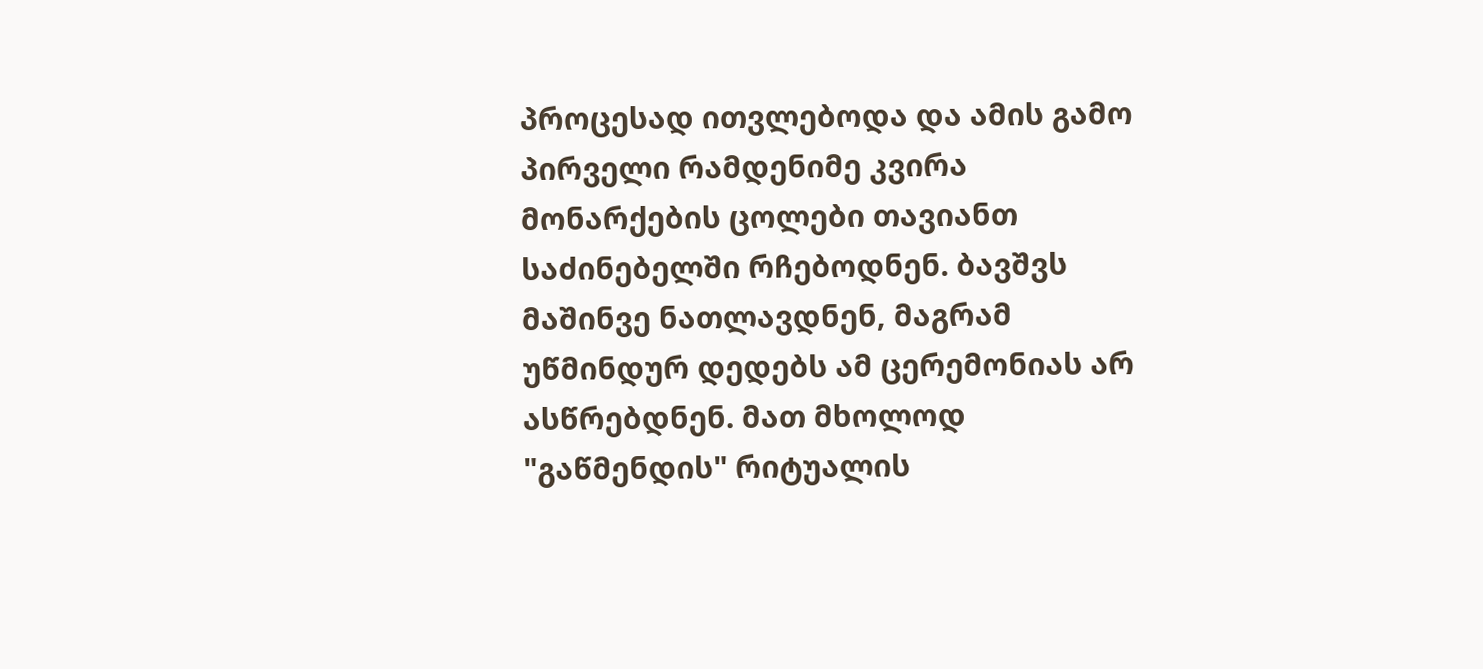პროცესად ითვლებოდა და ამის გამო პირველი რამდენიმე კვირა მონარქების ცოლები თავიანთ საძინებელში რჩებოდნენ. ბავშვს მაშინვე ნათლავდნენ, მაგრამ უწმინდურ დედებს ამ ცერემონიას არ ასწრებდნენ. მათ მხოლოდ "გაწმენდის" რიტუალის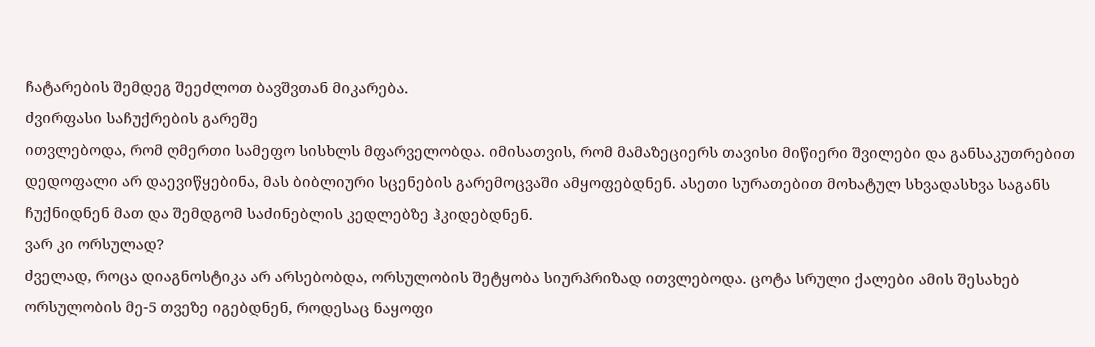ჩატარების შემდეგ შეეძლოთ ბავშვთან მიკარება.
ძვირფასი საჩუქრების გარეშე
ითვლებოდა, რომ ღმერთი სამეფო სისხლს მფარველობდა. იმისათვის, რომ მამაზეციერს თავისი მიწიერი შვილები და განსაკუთრებით დედოფალი არ დაევიწყებინა, მას ბიბლიური სცენების გარემოცვაში ამყოფებდნენ. ასეთი სურათებით მოხატულ სხვადასხვა საგანს ჩუქნიდნენ მათ და შემდგომ საძინებლის კედლებზე ჰკიდებდნენ.
ვარ კი ორსულად?
ძველად, როცა დიაგნოსტიკა არ არსებობდა, ორსულობის შეტყობა სიურპრიზად ითვლებოდა. ცოტა სრული ქალები ამის შესახებ ორსულობის მე-5 თვეზე იგებდნენ, როდესაც ნაყოფი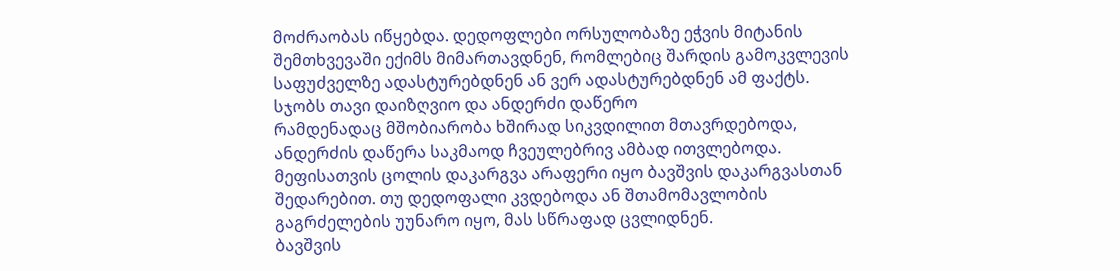მოძრაობას იწყებდა. დედოფლები ორსულობაზე ეჭვის მიტანის შემთხვევაში ექიმს მიმართავდნენ, რომლებიც შარდის გამოკვლევის საფუძველზე ადასტურებდნენ ან ვერ ადასტურებდნენ ამ ფაქტს.
სჯობს თავი დაიზღვიო და ანდერძი დაწერო
რამდენადაც მშობიარობა ხშირად სიკვდილით მთავრდებოდა, ანდერძის დაწერა საკმაოდ ჩვეულებრივ ამბად ითვლებოდა. მეფისათვის ცოლის დაკარგვა არაფერი იყო ბავშვის დაკარგვასთან შედარებით. თუ დედოფალი კვდებოდა ან შთამომავლობის გაგრძელების უუნარო იყო, მას სწრაფად ცვლიდნენ.
ბავშვის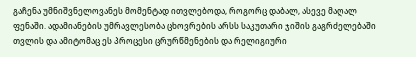გაჩენა უმნიშვნელოვანეს მომენტად ითვლებოდა, როგორც დაბალ, ასევე მაღალ ფენაში. ადამიანების უმრავლესობა ცხოვრების არსს საკუთარი ჯიშის გაგრძელებაში თვლის და ამიტომაც ეს პროცესი ცრურწმენების და რელიგიური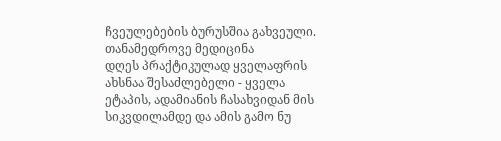ჩვეულებების ბურუსშია გახვეული.
თანამედროვე მედიცინა
დღეს პრაქტიკულად ყველაფრის ახსნაა შესაძლებელი - ყველა ეტაპის, ადამიანის ჩასახვიდან მის სიკვდილამდე და ამის გამო ნუ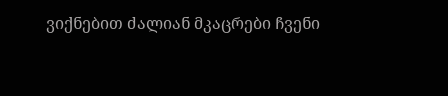ვიქნებით ძალიან მკაცრები ჩვენი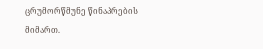ცრუმორწმუნე წინაპრების მიმართ.